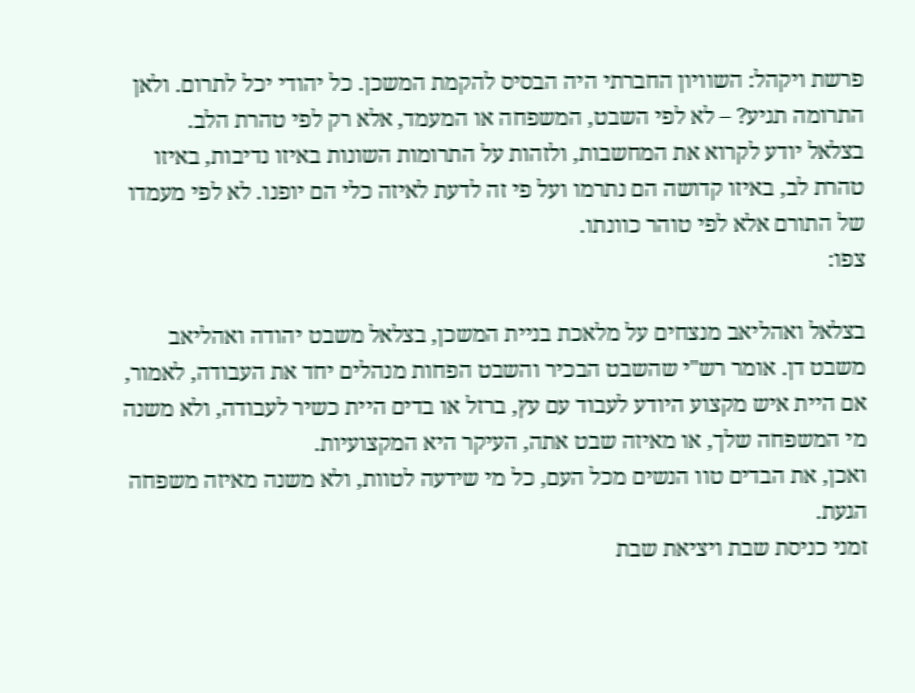פרשת ויקהל: השוויון החברתי היה הבסיס להקמת המשכן. כל יהודי יכל לתרום. ולאן התרומה תגיע? – לא לפי השבט, המשפחה או המעמד, אלא רק לפי טהרת הלב.
בצלאל יודע לקרוא את המחשבות, ולזהות על התרומות השונות באיזו נדיבות, באיזו טהרת לב, באיזו קדושה הם נתרמו ועל פי זה לדעת לאיזה כלי הם יופנו. לא לפי מעמדו של התורם אלא לפי טוהר כוונתו.
צפו:

בצלאל ואהליאב מנצחים על מלאכת בניית המשכן, בצלאל משבט יהודה ואהליאב משבט דן. אומר רש"י שהשבט הבכיר והשבט הפחות מנהלים יחד את העבודה, לאמור, אם היית איש מקצוע היודע לעבוד עם עץ, ברזל או בדים היית כשיר לעבודה, ולא משנה מי המשפחה שלך, או מאיזה שבט אתה, העיקר היא המקצועיות.
ואכן, את הבדים טוו הנשים מכל העם, כל מי שידעה לטוות, ולא משנה מאיזה משפחה הגעת.
זמני כניסת שבת ויציאת שבת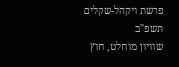פרשת ויקהל-שקלים תשפ"ב
שוויון מוחלט, חוץ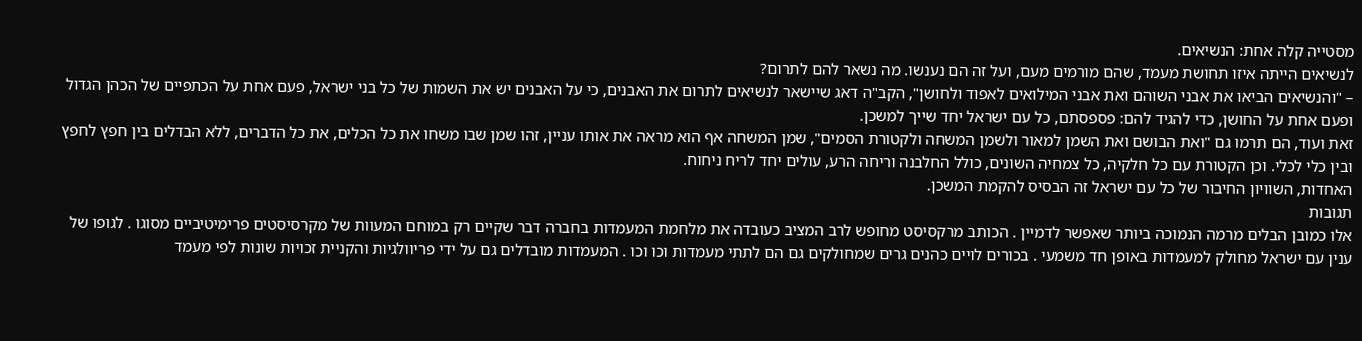מסטייה קלה אחת: הנשיאים.
לנשיאים הייתה איזו תחושת מעמד, שהם מורמים מעם, ועל זה הם נענשו. מה נשאר להם לתרום?
– "והנשיאים הביאו את אבני השוהם ואת אבני המילואים לאפוד ולחושן", הקב"ה דאג שיישאר לנשיאים לתרום את האבנים, כי על האבנים יש את השמות של כל בני ישראל, פעם אחת על הכתפיים של הכהן הגדול ופעם אחת על החושן, כדי להגיד להם: פספסתם, כל עם ישראל יחד שייך למשכן.
זאת ועוד, הם תרמו גם "ואת הבושם ואת השמן למאור ולשמן המשחה ולקטורת הסמים", שמן המשחה אף הוא מראה את אותו עניין, זהו שמן שבו משחו את כל הכלים, את כל הדברים, ללא הבדלים בין חפץ לחפץ ובין כלי לכלי. וכן הקטורת עם כל חלקיה, כל צמחיה השונים, כולל החלבנה וריחה הרע, עולים יחד לריח ניחוח.
האחדות, השוויון החיבור של כל עם ישראל זה הבסיס להקמת המשכן.
תגובות
אלו כמובן הבלים מרמה הנמוכה ביותר שאפשר לדמיין . הכותב מרקסיסט מחופש לרב המציב כעובדה את מלחמת המעמדות בחברה דבר שקיים רק במוחם המעוות של מקרסיסטים פרימיטיביים מסוגו . לגופו של ענין עם ישראל מחולק למעמדות באופן חד משמעי . בכורים לויים כהנים גרים שמחולקים גם הם לתתי מעמדות וכו וכו . המעמדות מובדלים גם על ידי פריוולגיות והקניית זכויות שונות לפי מעמד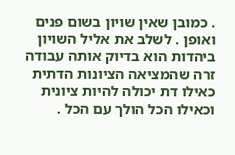. כמובן שאין שויון בשום פנים ואופן . לשלב את אליל השויון ביהדות הוא בדיוק אותה עבודה זרה שהמציאה הציונות הדתית כאילו דת יכולה להיות ציונית וכאילו הכל הולך עם הכל .